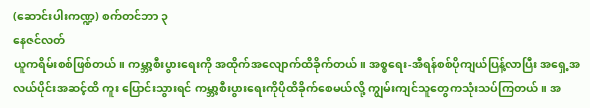(ဆောင်းပါးကဏ္ဍ) စက်တင်ဘာ ၃
နေဇင်လတ်
ယူကရိမ်းစစ်ဖြစ်တယ်။ ကမ္ဘာ့စီးပွားရေးကို အထိုက်အလျောက်ထိခိုက်တယ်။ အစ္စရေး-အီရန်စစ်ပိုကျယ်ပြန့်လာပြီး အရှေ့အလယ်ပိုင်းအဆင့်ထိ ကူး ပြောင်းသွားရင် ကမ္ဘာ့စီးပွားရေးကိုပိုထိခိုက်စေမယ်လို့ ကျွမ်းကျင်သူတွေကသုံးသပ်ကြတယ်။ အ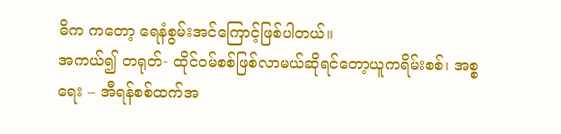ဓိက ကတော့ ရေနံစွမ်းအင်ကြောင့်ဖြစ်ပါတယ်။
အကယ်၍ တရုတ်- ထိုင်ဝမ်စစ်ဖြစ်လာမယ်ဆိုရင်တော့ယူကရိမ်းစစ်၊ အစ္စရေး – အီရန်စစ်ထက်အ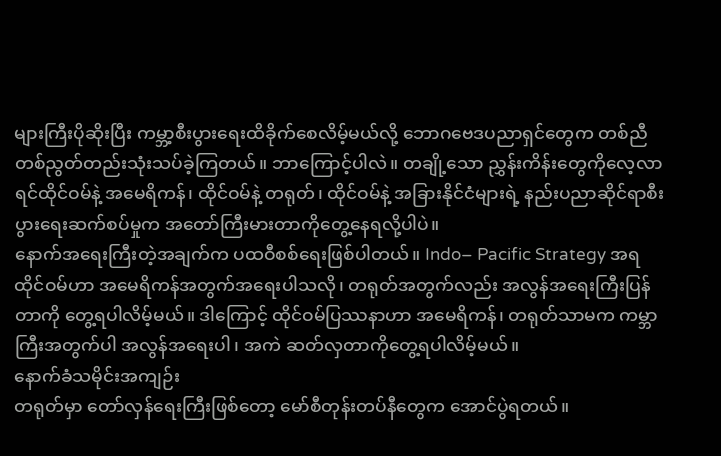များကြီးပိုဆိုးပြီး ကမ္ဘာ့စီးပွားရေးထိခိုက်စေလိမ့်မယ်လို့ ဘောဂဗေဒပညာရှင်တွေက တစ်ညီတစ်ညွတ်တည်းသုံးသပ်ခဲ့ကြတယ်။ ဘာကြောင့်ပါလဲ။ တချို့သော ညွှန်းကိန်းတွေကိုလေ့လာရင်ထိုင်ဝမ်နဲ့ အမေရိကန်၊ ထိုင်ဝမ်နဲ့ တရုတ်၊ ထိုင်ဝမ်နဲ့ အခြားနိုင်ငံများရဲ့ နည်းပညာဆိုင်ရာစီးပွားရေးဆက်စပ်မှုက အတော်ကြီးမားတာကိုတွေ့နေရလို့ပါပဲ။
နောက်အရေးကြီးတဲ့အချက်က ပထဝီစစ်ရေးဖြစ်ပါတယ်။ Indo– Pacific Strategy အရ ထိုင်ဝမ်ဟာ အမေရိကန်အတွက်အရေးပါသလို၊ တရုတ်အတွက်လည်း အလွန်အရေးကြီးပြန်တာကို တွေ့ရပါလိမ့်မယ်။ ဒါကြောင့် ထိုင်ဝမ်ပြဿနာဟာ အမေရိကန်၊ တရုတ်သာမက ကမ္ဘာကြီးအတွက်ပါ အလွန်အရေးပါ၊ အကဲ ဆတ်လှတာကိုတွေ့ရပါလိမ့်မယ်။
နောက်ခံသမိုင်းအကျဉ်း
တရုတ်မှာ တော်လှန်ရေးကြီးဖြစ်တော့ မော်စီတုန်းတပ်နီတွေက အောင်ပွဲရတယ်။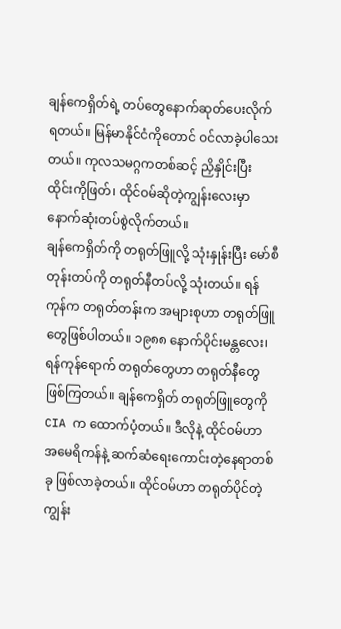ချန်ကေရှိတ်ရဲ့ တပ်တွေနောက်ဆုတ်ပေးလိုက်ရတယ်။ မြန်မာနိုင်ငံကိုတောင် ဝင်လာခဲ့ပါသေးတယ်။ ကုလသမဂ္ဂကတစ်ဆင့် ညှိနှိုင်းပြီး ထိုင်းကိုဖြတ်၊ ထိုင်ဝမ်ဆိုတဲ့ကျွန်းလေးမှာ နောက်ဆုံးတပ်စွဲလိုက်တယ်။
ချန်ကေရှိတ်ကို တရုတ်ဖြူလို့ သုံးနှုန်းပြီး မော်စီတုန်းတပ်ကို တရုတ်နီတပ်လို့ သုံးတယ်။ ရန်ကုန်က တရုတ်တန်းက အများစုဟာ တရုတ်ဖြူတွေဖြစ်ပါတယ်။ ၁၉၈၈ နောက်ပိုင်းမန္တလေး၊ ရန်ကုန်ရောက် တရုတ်တွေဟာ တရုတ်နီတွေ ဖြစ်ကြတယ်။ ချန်ကေရှိတ် တရုတ်ဖြူတွေကို CIA က ထောက်ပံ့တယ်။ ဒီလိုနဲ့ ထိုင်ဝမ်ဟာ အမေရိကန်နဲ့ ဆက်ဆံရေးကောင်းတဲ့နေရာတစ်ခု ဖြစ်လာခဲ့တယ်။ ထိုင်ဝမ်ဟာ တရုတ်ပိုင်တဲ့ကျွန်း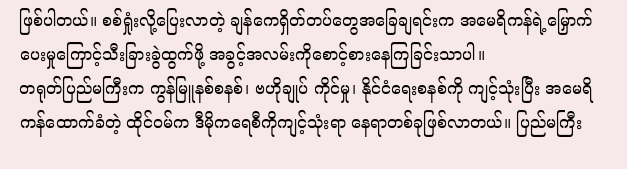ဖြစ်ပါတယ်။ စစ်ရှုံးလို့ပြေးလာတဲ့ ချန်ကေရှိတ်တပ်တွေအခြေချရင်းက အမေရိကန်ရဲ့မြှောက်ပေးမှုကြောင့်သီးခြားခွဲထွက်ဖို့ အခွင့်အလမ်းကိုစောင့်စားနေကြခြင်းသာပါ။
တရုတ်ပြည်မကြီးက ကွန်မြူနစ်စနစ်၊ ဗဟိုချုပ် ကိုင်မှု၊ နိုင်ငံရေးစနစ်ကို ကျင့်သုံးပြီး အမေရိကန်ထောက်ခံတဲ့ ထိုင်ဝမ်က ဒီမိုကရေစီကိုကျင့်သုံးရာ နေရာတစ်ခုဖြစ်လာတယ်။ ပြည်မကြီး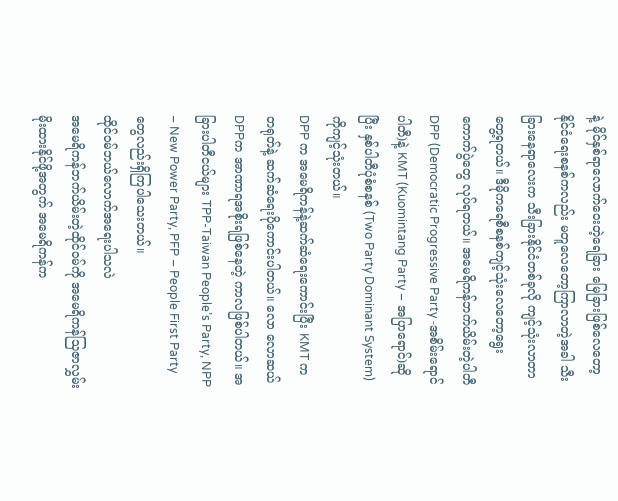နဲ့ မိုင်နှစ်ရာလောက်ဝေးတဲ့ရေခြား မြေခြားဖြစ်လေတော့ နိုင်ငံရေးစနစ်ကလည်း မတူလေတော့ကြာလာတဲ့အခါ သီးခြားနေရာလေးက သီးခြားနိုင်ငံတစ်ခုလို ကျင့်သုံးလာတာတွေ့ရတယ်။ ဒီမိုကရေစီစနစ်ကျင့်သုံးလေတော့ရွေးကောက်ပွဲတွေ လုပ်ရတယ်။ အမေရိကန်ဘက်ယိမ်းတဲ့ပါတီ DPP (Democratic Progressive Party -အစိမ်းရောင်ပါတီ)နဲ့ KMT (Kuomintang Party – အပြာရောင်)ဆိုပြီး နှစ်ပါတီပုံစံစနစ် (Two Party Dominant System)ကိုကျင့်သုံးတယ်။
DPP က အမေရိကန်နဲ့ဆက်ဆံရေးကောင်းပြီး KMT က တရုတ်နဲ့ ဆက်ဆံရေးပိုကောင်းပါတယ်။ လော လောဆယ် DPPက အာဏာရအစိုးရဖြစ်နေတဲ့ ကာလဖြစ်ပါတယ်။ အခြားပါတီငယ်များ TPP-Taiwan People’s Party, NPP – New Power Party, PFP – People First Party တွေလည်းရှိကြပါသေးတယ်။
ထိုင်ဝမ်ဘယ်လောက်အရေးပါသလဲ
အမေရိကန်ဘက်ယိမ်းတဲ့ထိုင်ဝမ်ကို အမေရိကန်သြဇာလွှမ်းမိုးထားနိုင်ဖို့အတွက် အမေရိကန်က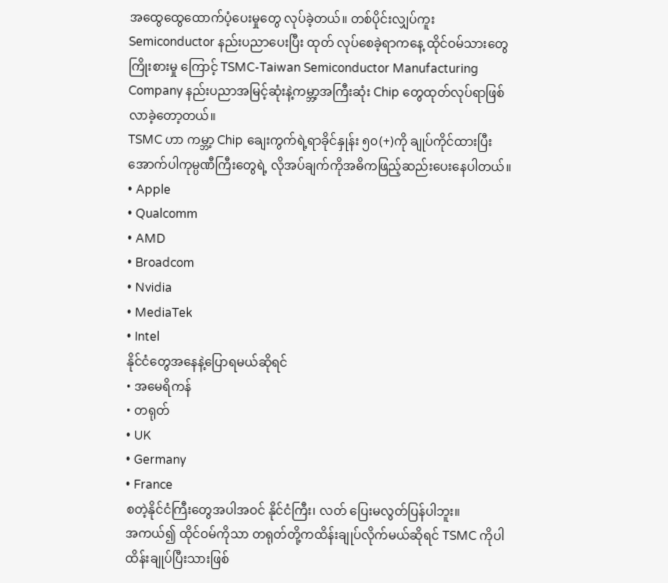အထွေထွေထောက်ပံ့ပေးမှုတွေ လုပ်ခဲ့တယ်။ တစ်ပိုင်းလျှပ်ကူး Semiconductor နည်းပညာပေးပြီး ထုတ် လုပ်စေခဲ့ရာကနေ့ ထိုင်ဝမ်သားတွေကြိုးစားမှု ကြောင့် TSMC-Taiwan Semiconductor Manufacturing Company နည်းပညာအမြင့်ဆုံးနဲ့ကမ္ဘာ့အကြီးဆုံး Chip တွေထုတ်လုပ်ရာဖြစ်လာခဲ့တော့တယ်။
TSMC ဟာ ကမ္ဘာ့ Chip ချေးကွက်ရဲ့ရာခိုင်နှုန်း ၅၀(+)ကို ချုပ်ကိုင်ထားပြီးအောက်ပါကုမ္ပဏီကြီးတွေရဲ့ လိုအပ်ချက်ကိုအဓိကဖြည့်ဆည်းပေးနေပါတယ်။
• Apple
• Qualcomm
• AMD
• Broadcom
• Nvidia
• MediaTek
• Intel
နိုင်ငံတွေအနေနဲ့ပြောရမယ်ဆိုရင်
• အမေရိကန်
• တရုတ်
• UK
• Germany
• France
စတဲ့နိုင်ငံကြီးတွေအပါအဝင် နိုင်ငံကြီး၊ လတ် ပြေးမလွတ်ပြန်ပါဘူး။
အကယ်၍ ထိုင်ဝမ်ကိုသာ တရုတ်တို့ကထိန်းချုပ်လိုက်မယ်ဆိုရင် TSMC ကိုပါထိန်းချုပ်ပြီးသားဖြစ်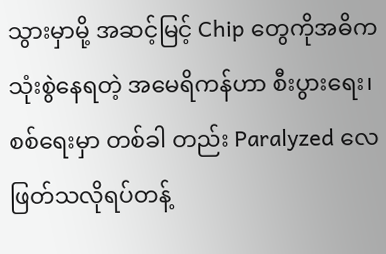သွားမှာမို့ အဆင့်မြင့် Chip တွေကိုအဓိက သုံးစွဲနေရတဲ့ အမေရိကန်ဟာ စီးပွားရေး၊ စစ်ရေးမှာ တစ်ခါ တည်း Paralyzed လေဖြတ်သလိုရပ်တန့်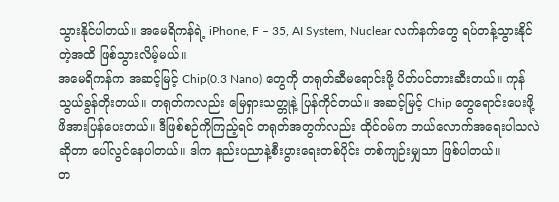သွားနိုင်ပါတယ်။ အမေရိကန်ရဲ့ iPhone, F – 35, AI System, Nuclear လက်နက်တွေ ရပ်တန့်သွားနိုင်တဲ့အထိ ဖြစ်သွားလိမ့်မယ်။
အမေရိကန်က အဆင့်မြင့် Chip(0.3 Nano) တွေကို တရုတ်ဆီမရောင်းဖို့ ပိတ်ပင်တားဆီးတယ်။ ကုန်သွယ်ခွန်တိုးတယ်။ တရုတ်ကလည်း မြေရှားသတ္တုနဲ့ ပြန်ကိုင်တယ်။ အဆင့်မြင့် Chip တွေရောင်းပေးဖို့ ဖိအားပြန်ပေးတယ်။ ဒီဖြစ်စဉ်ကိုကြည့်ရင် တရုတ်အတွက်လည်း ထိုင်ဝမ်က ဘယ်လောက်အရေးပါသလဲဆိုတာ ပေါ်လွင်နေပါတယ်။ ဒါက နည်းပညာနဲ့စီးပွားရေးတစ်ပိုင်း တစ်ကျဉ်းမျှသာ ဖြစ်ပါတယ်။
တ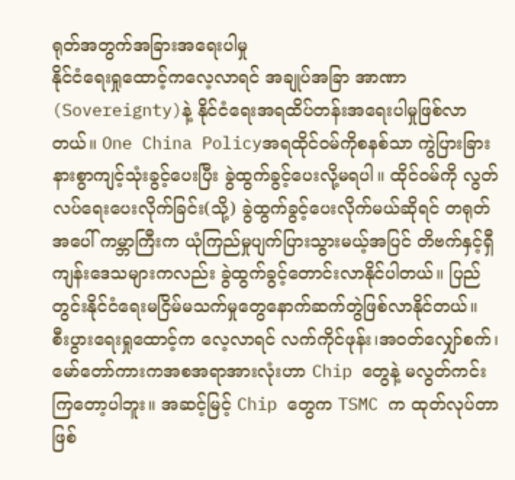ရုတ်အတွက်အခြားအရေးပါမှု
နိုင်ငံရေးရှုထောင့်ကလေ့လာရင် အချုပ်အခြာ အာဏာ (Sovereignty)နဲ့ နိုင်ငံရေးအရထိပ်တန်းအရေးပါမှုဖြစ်လာတယ်။ One China Policyအရထိုင်ဝမ်ကိုစနစ်သာ ကွဲပြားခြားနားစွာကျင့်သုံးခွင့်ပေးပြီး ခွဲထွက်ခွင့်ပေးလို့မရပါ။ ထိုင်ဝမ်ကို လွတ်လပ်ရေးပေးလိုက်ခြင်း(သို့) ခွဲထွက်ခွင့်ပေးလိုက်မယ်ဆိုရင် တရုတ်အပေါ် ကမ္ဘာကြီးက ယုံကြည်မှုပျက်ပြားသွားမယ့်အပြင် တိဗက်နှင့်ရှီကျန်းဒေသများကလည်း ခွဲထွက်ခွင့်တောင်းလာနိုင်ပါတယ်။ ပြည်တွင်းနိုင်ငံရေးမငြိမ်မသက်မှုတွေနောက်ဆက်တွဲဖြစ်လာနိုင်တယ်။
စီးပွားရေးရှုထောင့်က လေ့လာရင် လက်ကိုင်ဖုန်း၊အဝတ်လျှော်စက်၊ မော်တော်ကားကအစအရာအားလုံးဟာ Chip တွေနဲ့ မလွတ်ကင်းကြတော့ပါဘူး။ အဆင့်မြင့် Chip တွေက TSMC က ထုတ်လုပ်တာဖြစ်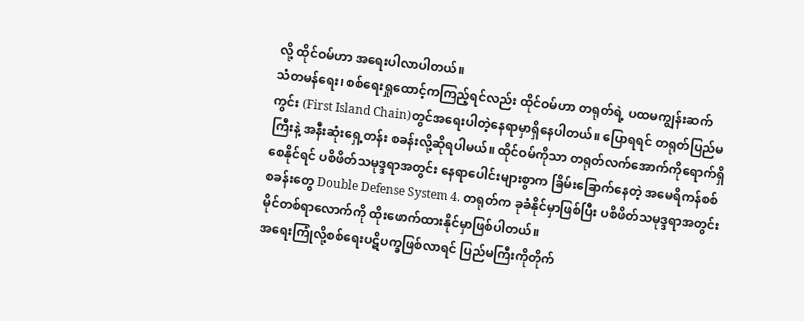လို့ ထိုင်ဝမ်ဟာ အရေးပါလာပါတယ်။
သံတမန်ရေး၊ စစ်ရေးရှုထောင့်ကကြည့်ရင်လည်း ထိုင်ဝမ်ဟာ တရုတ်ရဲ့ ပထမကျွန်းဆက်ကွင်း (First Island Chain)တွင်အရေးပါတဲ့နေရာမှာရှိနေပါတယ်။ ပြောရရင် တရုတ်ပြည်မကြီးနဲ့ အနီးဆုံးရှေ့တန်း စခန်းလို့ဆိုရပါမယ်။ ထိုင်ဝမ်ကိုသာ တရုတ်လက်အောက်ကိုရောက်ရှိစေနိုင်ရင် ပစိဖိတ်သမုဒ္ဒရာအတွင်း နေရာပေါင်းများစွာက ခြိမ်းခြောက်နေတဲ့ အမေရိကန်စစ်စခန်းတွေ Double Defense System 4. တရုတ်က ခုခံနိုင်မှာဖြစ်ပြီး ပစိဖိတ်သမုဒ္ဒရာအတွင်း မိုင်တစ်ရာလောက်ကို ထိုးဖောက်ထားနိုင်မှာဖြစ်ပါတယ်။
အရေးကြုံလို့စစ်ရေးပဋိပက္ခဖြစ်လာရင် ပြည်မကြီးကိုတိုက်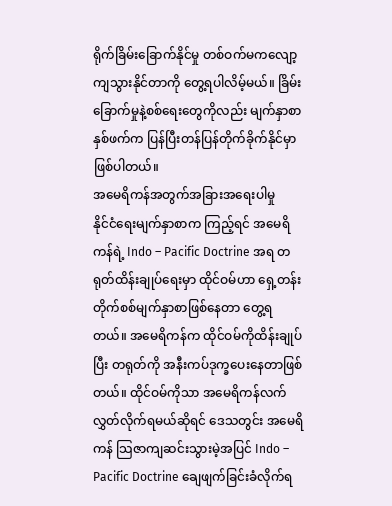ရိုက်ခြိမ်းခြောက်နိုင်မှု တစ်ဝက်မကလျော့ကျသွားနိုင်တာကို တွေ့ရပါလိမ့်မယ်။ ခြိမ်း ခြောက်မှုနဲ့စစ်ရေးတွေကိုလည်း မျက်နှာစာ နှစ်ဖက်က ပြန်ပြီးတန်ပြန်တိုက်ခိုက်နိုင်မှာ ဖြစ်ပါတယ်။
အမေရိကန်အတွက်အခြားအရေးပါမှု
နိုင်ငံရေးမျက်နှာစာက ကြည့်ရင် အမေရိကန်ရဲ့ Indo – Pacific Doctrine အရ တရုတ်ထိန်းချုပ်ရေးမှာ ထိုင်ဝမ်ဟာ ရှေ့တန်းတိုက်စစ်မျက်နှာစာဖြစ်နေတာ တွေ့ရတယ်။ အမေရိကန်က ထိုင်ဝမ်ကိုထိန်းချုပ်ပြီး တရုတ်ကို အနီးကပ်ဒုက္ခပေးနေတာဖြစ်တယ်။ ထိုင်ဝမ်ကိုသာ အမေရိကန်လက်လွှတ်လိုက်ရမယ်ဆိုရင် ဒေသတွင်း အမေရိကန် သြဇာကျဆင်းသွားမဲ့အပြင် Indo – Pacific Doctrine ချေဖျက်ခြင်းခံလိုက်ရ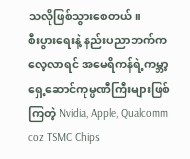သလိုဖြစ်သွားစေတယ်။
စီးပွားရေးနဲ့ နည်းပညာဘက်က လေ့လာရင် အမေရိကန်ရဲ့ကမ္ဘာ့ရှေ့ဆောင်ကုမ္ပဏီကြီးများဖြစ်ကြတဲ့ Nvidia, Apple, Qualcomm coz TSMC Chips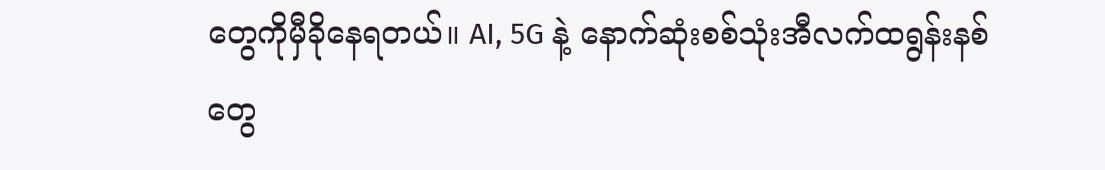တွေကိုမှီခိုနေရတယ်။ AI, 5G နဲ့ နောက်ဆုံးစစ်သုံးအီလက်ထရွန်းနစ်တွေ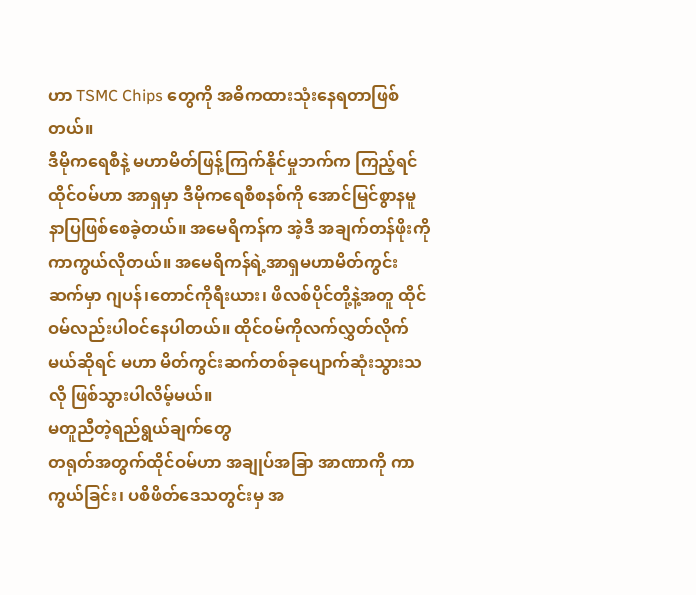ဟာ TSMC Chips တွေကို အဓိကထားသုံးနေရတာဖြစ်တယ်။
ဒီမိုကရေစီနဲ့ မဟာမိတ်ဖြန့်ကြက်နိုင်မှုဘက်က ကြည့်ရင် ထိုင်ဝမ်ဟာ အာရှမှာ ဒီမိုကရေစီစနစ်ကို အောင်မြင်စွာနမူနာပြဖြစ်စေခဲ့တယ်။ အမေရိကန်က အဲ့ဒီ အချက်တန်ဖိုးကိုကာကွယ်လိုတယ်။ အမေရိကန်ရဲ့အာရှမဟာမိတ်ကွင်းဆက်မှာ ဂျပန်၊တောင်ကိုရီးယား၊ ဖိလစ်ပိုင်တို့နဲ့အတူ ထိုင်ဝမ်လည်းပါဝင်နေပါတယ်။ ထိုင်ဝမ်ကိုလက်လွှတ်လိုက်မယ်ဆိုရင် မဟာ မိတ်ကွင်းဆက်တစ်ခုပျောက်ဆုံးသွားသလို ဖြစ်သွားပါလိမ့်မယ်။
မတူညီတဲ့ရည်ရွယ်ချက်တွေ
တရုတ်အတွက်ထိုင်ဝမ်ဟာ အချုပ်အခြာ အာဏာကို ကာကွယ်ခြင်း၊ ပစိဖိတ်ဒေသတွင်းမှ အ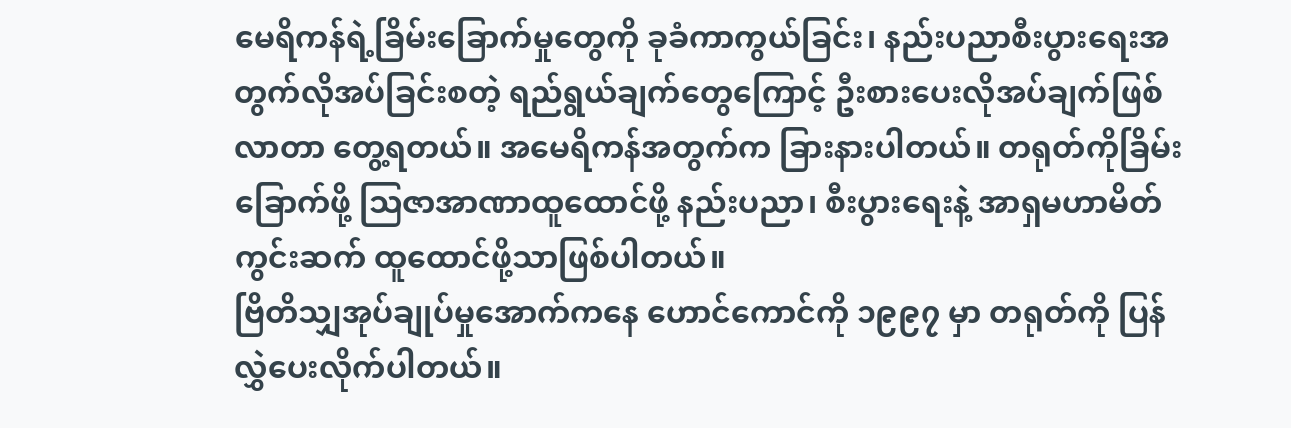မေရိကန်ရဲ့ခြိမ်းခြောက်မှုတွေကို ခုခံကာကွယ်ခြင်း၊ နည်းပညာစီးပွားရေးအတွက်လိုအပ်ခြင်းစတဲ့ ရည်ရွယ်ချက်တွေကြောင့် ဦးစားပေးလိုအပ်ချက်ဖြစ်လာတာ တွေ့ရတယ်။ အမေရိကန်အတွက်က ခြားနားပါတယ်။ တရုတ်ကိုခြိမ်းခြောက်ဖို့ သြဇာအာဏာထူထောင်ဖို့ နည်းပညာ၊ စီးပွားရေးနဲ့ အာရှမဟာမိတ်ကွင်းဆက် ထူထောင်ဖို့သာဖြစ်ပါတယ်။
ဗြိတိသျှအုပ်ချုပ်မှုအောက်ကနေ ဟောင်ကောင်ကို ၁၉၉၇ မှာ တရုတ်ကို ပြန်လွှဲပေးလိုက်ပါတယ်။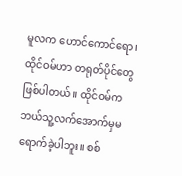မူလက ဟောင်ကောင်ရော၊ ထိုင်ဝမ်ဟာ တရုတ်ပိုင်တွေ ဖြစ်ပါတယ်။ ထိုင်ဝမ်က ဘယ်သူ့လက်အောက်မှမရောက်ခဲ့ပါဘူး။ စစ်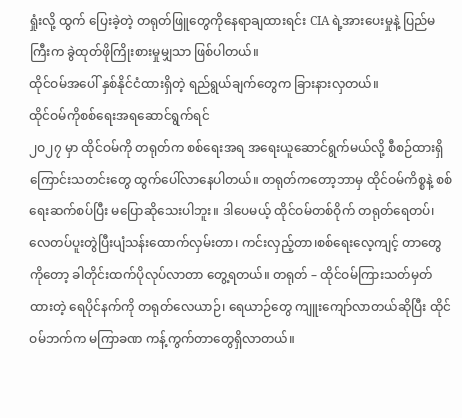ရှုံးလို့ ထွက် ပြေးခဲ့တဲ့ တရုတ်ဖြူတွေကိုနေရာချထားရင်း CIA ရဲ့အားပေးမှုနဲ့ ပြည်မကြီးက ခွဲထုတ်ဖိုကြိုးစားမှုမျှသာ ဖြစ်ပါတယ်။
ထိုင်ဝမ်အပေါ် နှစ်နိုင်ငံထားရှိတဲ့ ရည်ရွယ်ချက်တွေက ခြားနားလှတယ်။
ထိုင်ဝမ်ကိုစစ်ရေးအရဆောင်ရွက်ရင်
၂ဝ၂၇ မှာ ထိုင်ဝမ်ကို တရုတ်က စစ်ရေးအရ အရေးယူဆောင်ရွက်မယ်လို့ စီစဉ်ထားရှိကြောင်းသတင်းတွေ ထွက်ပေါ်လာနေပါတယ်။ တရုတ်ကတော့ဘာမှ ထိုင်ဝမ်ကိစ္စနဲ့ စစ်ရေးဆက်စပ်ပြီး မပြောဆိုသေးပါဘူး။ ဒါပေမယ့် ထိုင်ဝမ်တစ်ဝိုက် တရုတ်ရေတပ်၊ လေတပ်ပူးတွဲပြီးပျံသန်းထောက်လှမ်းတာ၊ ကင်းလှည့်တာ၊စစ်ရေးလေ့ကျင့် တာတွေကိုတော့ ခါတိုင်းထက်ပိုလုပ်လာတာ တွေ့ရတယ်။ တရုတ် – ထိုင်ဝမ်ကြားသတ်မှတ်ထားတဲ့ ရေပိုင်နက်ကို တရုတ်လေယာဉ်၊ ရေယာဉ်တွေ ကျူးကျော်လာတယ်ဆိုပြီး ထိုင်ဝမ်ဘက်က မကြာခဏ ကန့်ကွက်တာတွေရှိလာတယ်။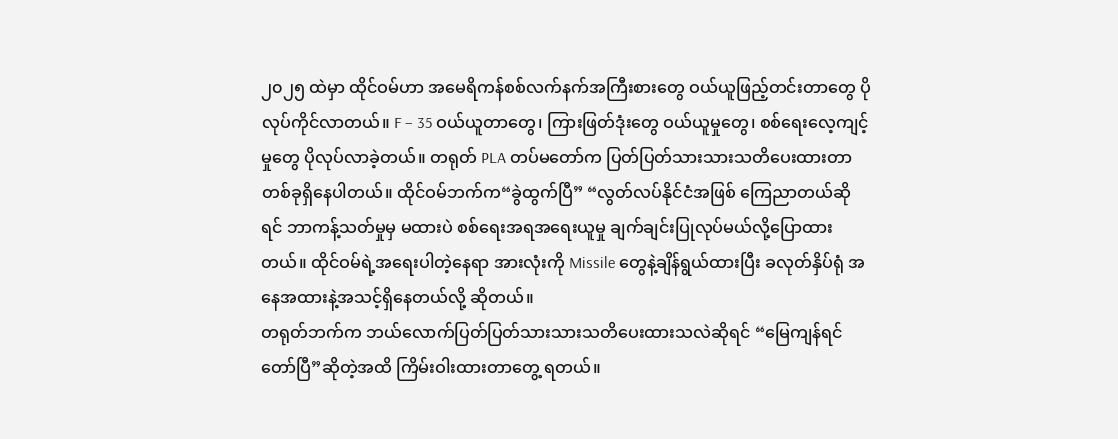၂၀၂၅ ထဲမှာ ထိုင်ဝမ်ဟာ အမေရိကန်စစ်လက်နက်အကြီးစားတွေ ဝယ်ယူဖြည့်တင်းတာတွေ ပိုလုပ်ကိုင်လာတယ်။ F – 35 ဝယ်ယူတာတွေ၊ ကြားဖြတ်ဒုံးတွေ ဝယ်ယူမှုတွေ၊ စစ်ရေးလေ့ကျင့်မှုတွေ ပိုလုပ်လာခဲ့တယ်။ တရုတ် PLA တပ်မတော်က ပြတ်ပြတ်သားသားသတိပေးထားတာတစ်ခုရှိနေပါတယ်။ ထိုင်ဝမ်ဘက်က“ခွဲထွက်ပြီ” “လွတ်လပ်နိုင်ငံအဖြစ် ကြေညာတယ်ဆိုရင် ဘာကန့်သတ်မှုမှ မထားပဲ စစ်ရေးအရအရေးယူမှု ချက်ချင်းပြုလုပ်မယ်လို့ပြောထားတယ်။ ထိုင်ဝမ်ရဲ့အရေးပါတဲ့နေရာ အားလုံးကို Missile တွေနဲ့ချိန်ရွယ်ထားပြီး ခလုတ်နှိပ်ရုံ အနေအထားနဲ့အသင့်ရှိနေတယ်လို့ ဆိုတယ်။
တရုတ်ဘက်က ဘယ်လောက်ပြတ်ပြတ်သားသားသတိပေးထားသလဲဆိုရင် “မြေကျန်ရင်တော်ပြီ”ဆိုတဲ့အထိ ကြိမ်းဝါးထားတာတွေ့ ရတယ်။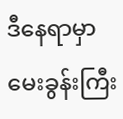ဒီနေရာမှာမေးခွန်းကြီး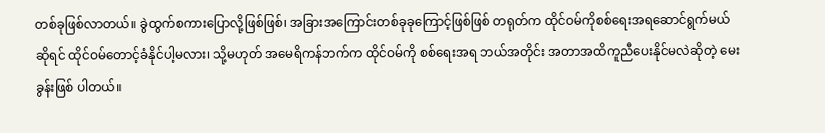တစ်ခုဖြစ်လာတယ်။ ခွဲထွက်စကားပြောလို့ဖြစ်ဖြစ်၊ အခြားအကြောင်းတစ်ခုခုကြောင့်ဖြစ်ဖြစ် တရုတ်က ထိုင်ဝမ်ကိုစစ်ရေးအရဆောင်ရွက်မယ်ဆိုရင် ထိုင်ဝမ်တောင့်ခံနိုင်ပါ့မလား၊ သို့မဟုတ် အမေရိကန်ဘက်က ထိုင်ဝမ်ကို စစ်ရေးအရ ဘယ်အတိုင်း အတာအထိကူညီပေးနိုင်မလဲဆိုတဲ့ မေးခွန်းဖြစ် ပါတယ်။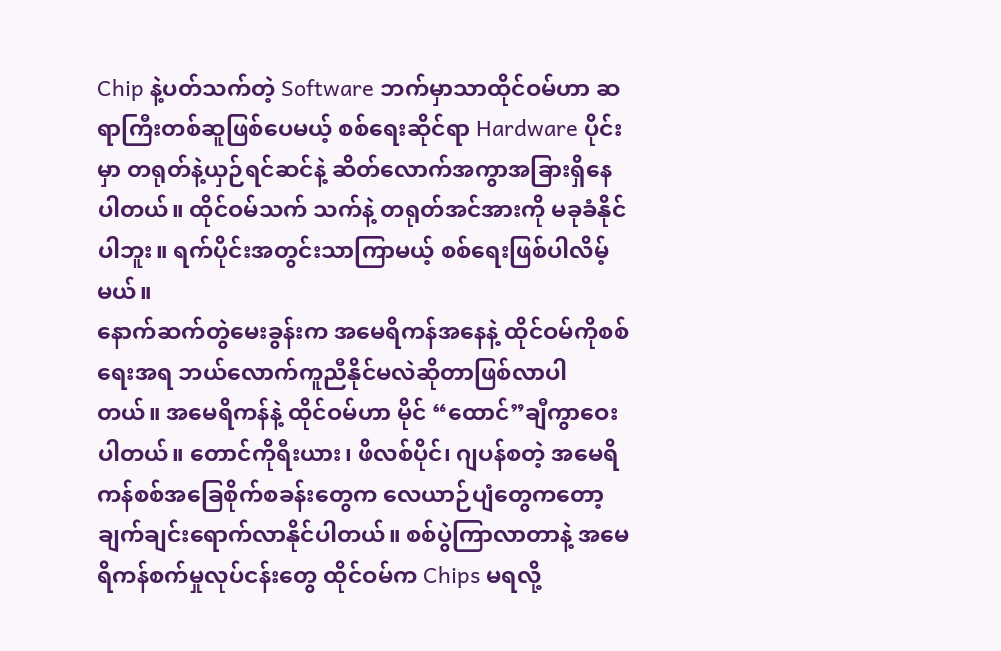Chip နဲ့ပတ်သက်တဲ့ Software ဘက်မှာသာထိုင်ဝမ်ဟာ ဆရာကြီးတစ်ဆူဖြစ်ပေမယ့် စစ်ရေးဆိုင်ရာ Hardware ပိုင်းမှာ တရုတ်နဲ့ယှဉ်ရင်ဆင်နဲ့ ဆိတ်လောက်အကွာအခြားရှိနေပါတယ်။ ထိုင်ဝမ်သက် သက်နဲ့ တရုတ်အင်အားကို မခုခံနိုင်ပါဘူး။ ရက်ပိုင်းအတွင်းသာကြာမယ့် စစ်ရေးဖြစ်ပါလိမ့်မယ်။
နောက်ဆက်တွဲမေးခွန်းက အမေရိကန်အနေနဲ့ ထိုင်ဝမ်ကိုစစ်ရေးအရ ဘယ်လောက်ကူညီနိုင်မလဲဆိုတာဖြစ်လာပါတယ်။ အမေရိကန်နဲ့ ထိုင်ဝမ်ဟာ မိုင် “ထောင်”ချီကွာဝေးပါတယ်။ တောင်ကိုရီးယား၊ ဖိလစ်ပိုင်၊ ဂျပန်စတဲ့ အမေရိကန်စစ်အခြေစိုက်စခန်းတွေက လေယာဉ်ပျံတွေကတော့ချက်ချင်းရောက်လာနိုင်ပါတယ်။ စစ်ပွဲကြာလာတာနဲ့ အမေရိကန်စက်မှုလုပ်ငန်းတွေ ထိုင်ဝမ်က Chips မရလို့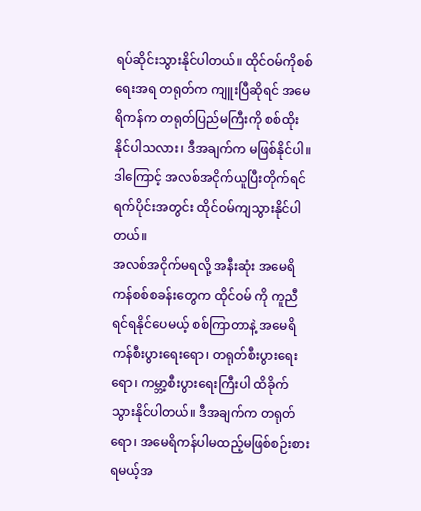ရပ်ဆိုင်းသွားနိုင်ပါတယ်။ ထိုင်ဝမ်ကိုစစ်ရေးအရ တရုတ်က ကျူးပြီဆိုရင် အမေရိကန်က တရုတ်ပြည်မကြီးကို စစ်ထိုးနိုင်ပါသလား၊ ဒီအချက်က မဖြစ်နိုင်ပါ။ ဒါကြောင့် အလစ်အငိုက်ယူပြီးတိုက်ရင် ရက်ပိုင်းအတွင်း ထိုင်ဝမ်ကျသွားနိုင်ပါတယ်။
အလစ်အငိုက်မရလို့ အနီးဆုံး အမေရိကန်စစ်စခန်းတွေက ထိုင်ဝမ် ကို ကူညီရင်ရနိုင်ပေမယ့် စစ်ကြာတာနဲ့ အမေရိကန်စီးပွားရေးရော၊ တရုတ်စီးပွားရေးရော၊ ကမ္ဘာ့စီးပွားရေးကြီးပါ ထိခိုက်
သွားနိုင်ပါတယ်။ ဒီအချက်က တရုတ်ရော၊ အမေရိကန်ပါမထည့်မဖြစ်စဉ်းစားရမယ့်အ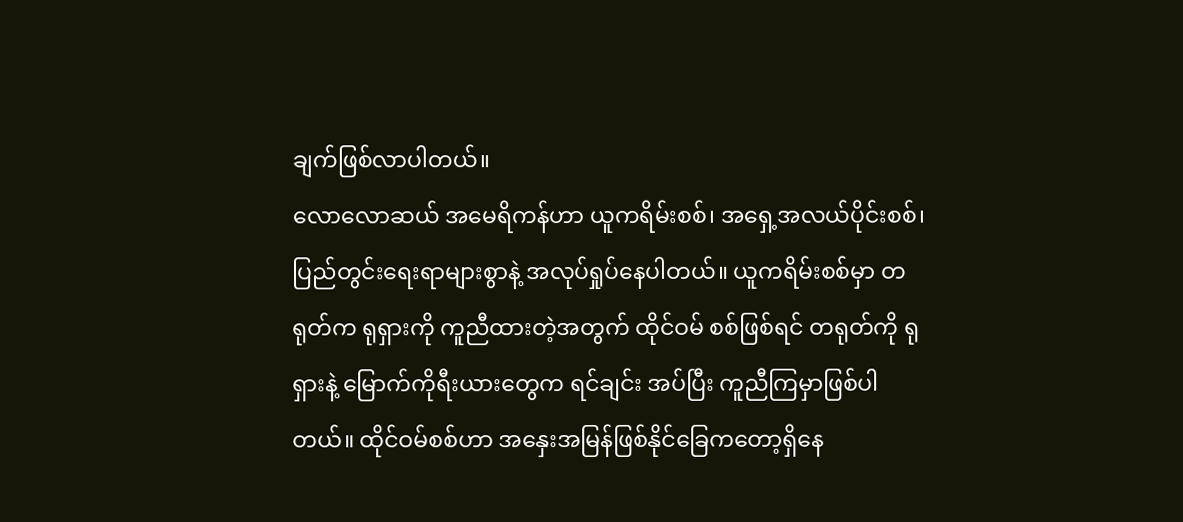ချက်ဖြစ်လာပါတယ်။
လောလောဆယ် အမေရိကန်ဟာ ယူကရိမ်းစစ်၊ အရှေ့အလယ်ပိုင်းစစ်၊ ပြည်တွင်းရေးရာများစွာနဲ့ အလုပ်ရှုပ်နေပါတယ်။ ယူကရိမ်းစစ်မှာ တရုတ်က ရုရှားကို ကူညီထားတဲ့အတွက် ထိုင်ဝမ် စစ်ဖြစ်ရင် တရုတ်ကို ရုရှားနဲ့ မြောက်ကိုရီးယားတွေက ရင်ချင်း အပ်ပြီး ကူညီကြမှာဖြစ်ပါတယ်။ ထိုင်ဝမ်စစ်ဟာ အနှေးအမြန်ဖြစ်နိုင်ခြေကတော့ရှိနေ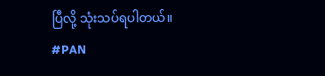ပြီလို့ သုံးသပ်ရပါတယ်။
#PAN